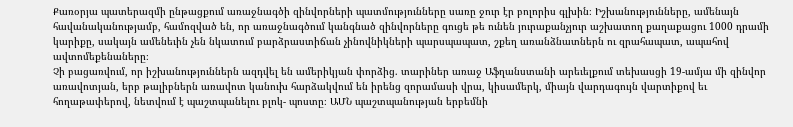Քառօրյա պատերազմի ընթացքում առաջնագծի զինվորների պատմությունները սառը ջուր էր բոլորիս գլխին։ Իշխանությունները, ամենայն հավանականությամբ, համոզված են, որ առաջնագծում կանգնած զինվորները գուցե թե ունեն յուրաքանչյուր աշխատող քաղաքացու 1000 դրամի կարիքը, սակայն ամենեւին չեն նկատում բարձրաստիճան չինովնիկների պարսպապատ, շքեղ առանձնատներն ու զրահապատ, ապահով ավտոմեքենաները։
Չի բացառվում, որ իշխանություններն ազդվել են ամերիկյան փորձից. տարիներ առաջ Աֆղանստանի արեւելքում տեխասցի 19-ամյա մի զինվոր առավոտյան, երբ թալիբներն առավոտ կանուխ հարձակվում են իրենց զորամասի վրա, կիսամերկ, միայն վարդագույն վարտիքով եւ հողաթափերով, նետվում է պաշտպանելու բլոկ- պոստը։ ԱՄՆ պաշտպանության երբեմնի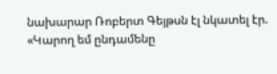նախարար Ռոբերտ Գեյթսն էլ նկատել էր. «Կարող եմ ընդամենը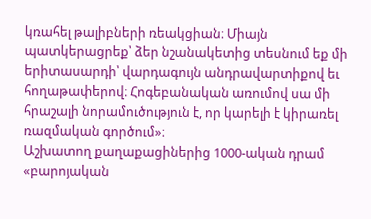կռահել թալիբների ռեակցիան։ Միայն պատկերացրեք՝ ձեր նշանակետից տեսնում եք մի երիտասարդի՝ վարդագույն անդրավարտիքով եւ հողաթափերով։ Հոգեբանական առումով սա մի հրաշալի նորամուծություն է, որ կարելի է կիրառել ռազմական գործում»։
Աշխատող քաղաքացիներից 1000-ական դրամ «բարոյական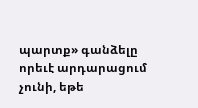պարտք» գանձելը որեւէ արդարացում չունի, եթե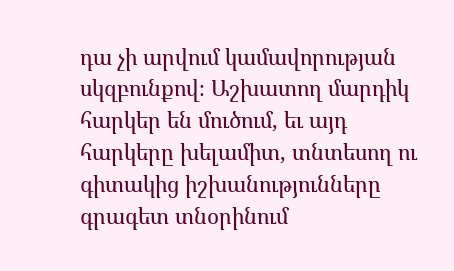դա չի արվում կամավորության սկզբունքով։ Աշխատող մարդիկ հարկեր են մուծում, եւ այդ հարկերը խելամիտ, տնտեսող ու գիտակից իշխանությունները գրագետ տնօրինում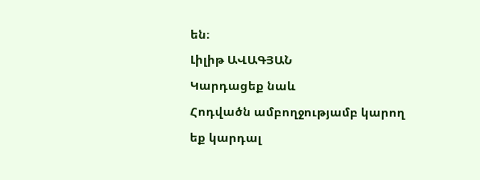են։
Լիլիթ ԱՎԱԳՅԱՆ
Կարդացեք նաև
Հոդվածն ամբողջությամբ կարող եք կարդալ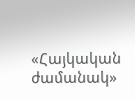«Հայկական ժամանակ»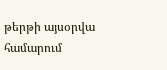թերթի այսօրվա համարում